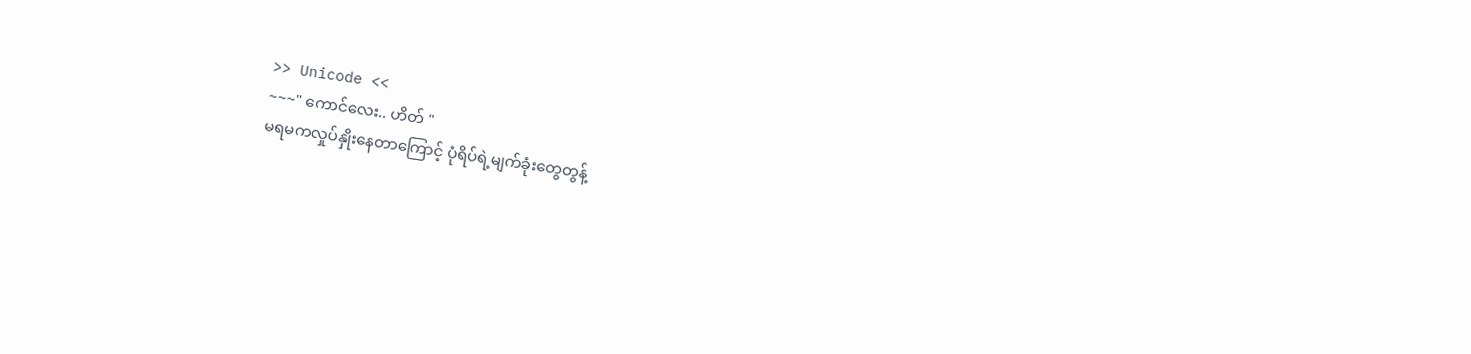>> Unicode <<
~~~" ကောင်လေး.. ဟိတ် "
မရမကလှုပ်နှိုးနေတာကြောင့် ပုံရိပ်ရဲ့မျက်ခုံးတွေတွန့်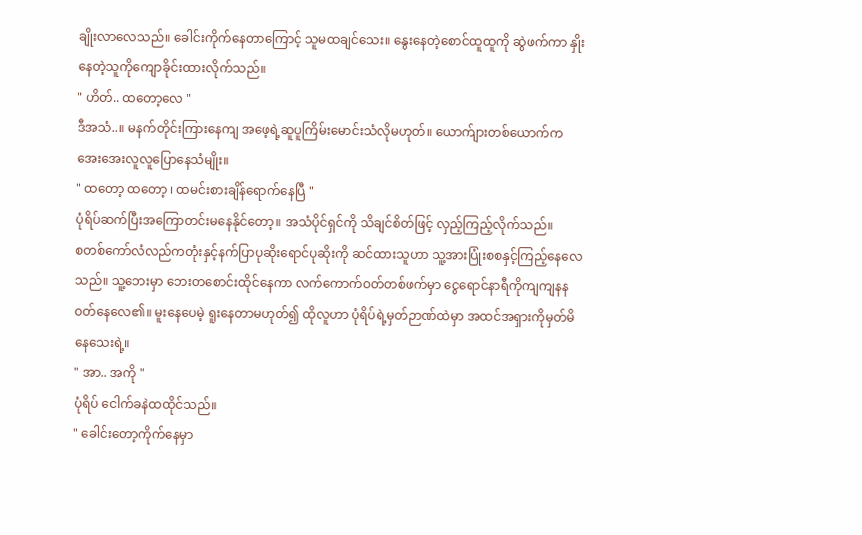ချိုးလာလေသည်။ ခေါင်းကိုက်နေတာကြောင့် သူမထချင်သေး။ နွေးနေတဲ့စောင်ထူထူကို ဆွဲဖက်ကာ နှိုးနေတဲ့သူကိုကျောခိုင်းထားလိုက်သည်။
" ဟိတ်.. ထတော့လေ "
ဒီအသံ..။ မနက်တိုင်းကြားနေကျ အဖေ့ရဲ့ဆူပူကြိမ်းမောင်းသံလိုမဟုတ်။ ယောက်ျားတစ်ယောက်က အေးအေးလူလူပြောနေသံမျိုး။
" ထတော့ ထတော့ ၊ ထမင်းစားချိန်ရောက်နေပြီ "
ပုံရိပ်ဆက်ပြီးအကြောတင်းမနေနိုင်တော့။ အသံပိုင်ရှင်ကို သိချင်စိတ်ဖြင့် လှည့်ကြည့်လိုက်သည်။
စတစ်ကော်လံလည်ကတုံးနှင့်နက်ပြာပုဆိုးရောင်ပုဆိုးကို ဆင်ထားသူဟာ သူ့အားပြုံးစစနှင့်ကြည့်နေလေသည်။ သူ့ဘေးမှာ ဘေးတစောင်းထိုင်နေကာ လက်ကောက်ဝတ်တစ်ဖက်မှာ ငွေရောင်နာရီကိုကျကျနနဝတ်နေလေ၏။ မူးနေပေမဲ့ ရူးနေတာမဟုတ်၍ ထိုလူဟာ ပုံရိပ်ရဲ့မှတ်ဉာဏ်ထဲမှာ အထင်အရှားကိုမှတ်မိနေသေးရဲ့။
" အာ.. အကို "
ပုံရိပ် ငေါက်ခနဲထထိုင်သည်။
" ခေါင်းတော့ကိုက်နေမှာ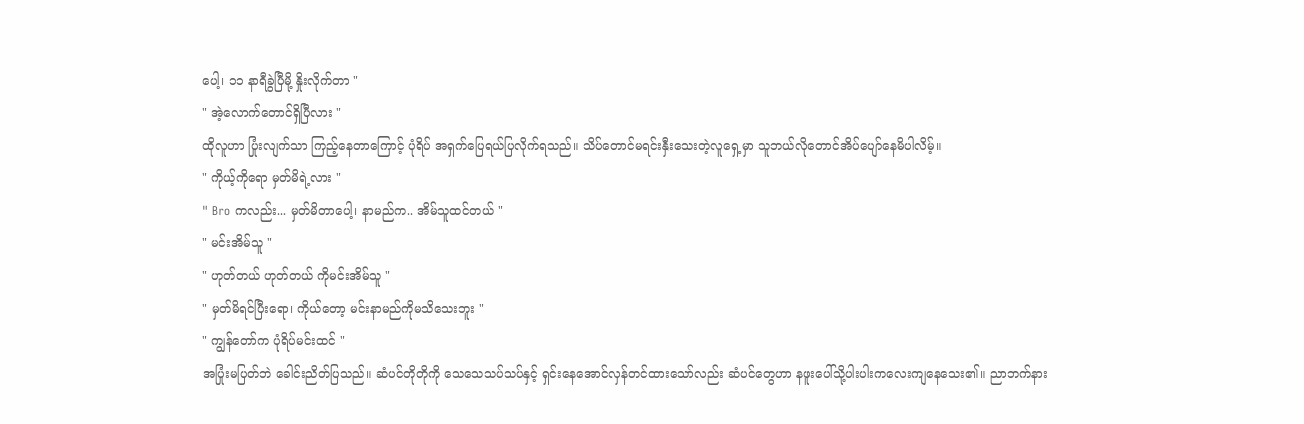ပေါ့၊ ၁၁ နာရီခွဲပြီမို့ နှိုးလိုက်တာ "
" အဲ့လောက်တောင်ရှိပြီလား "
ထိုလူဟာ ပြုံးလျက်သာ ကြည့်နေတာကြောင့် ပုံရိပ် အရှက်ပြေရယ်ပြလိုက်ရသည်။ သိပ်တောင်မရင်းနှီးသေးတဲ့လူရှေ့မှာ သူဘယ်လိုတောင်အိပ်ပျော်နေမိပါလိမ့်။
" ကိုယ့်ကိုရော မှတ်မိရဲ့လား "
" Bro ကလည်း... မှတ်မိတာပေါ့၊ နာမည်က.. အိမ်သူထင်တယ် "
" မင်းအိမ်သူ "
" ဟုတ်တယ် ဟုတ်တယ် ကိုမင်းအိမ်သူ "
" မှတ်မိရင်ပြီးရော၊ ကိုယ်တော့ မင်းနာမည်ကိုမသိသေးဘူး "
" ကျွန်တော်က ပုံရိပ်မင်းထင် "
အပြုံးမပြတ်ဘဲ ခေါင်းညိတ်ပြသည်။ ဆံပင်တိုတိုကို သေသေသပ်သပ်နှင့် ရှင်းနေအောင်လှန်တင်ထားသော်လည်း ဆံပင်တွေဟာ နဖူးပေါ်သို့ပါးပါးကလေးကျနေသေး၏။ ညာဘက်နား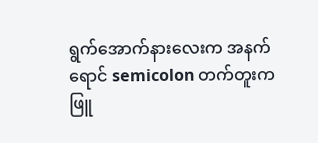ရွက်အောက်နားလေးက အနက်ရောင် semicolon တက်တူးက ဖြူ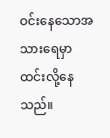ဝင်းနေသောအသားရေမှာ ထင်းလို့နေသည်။